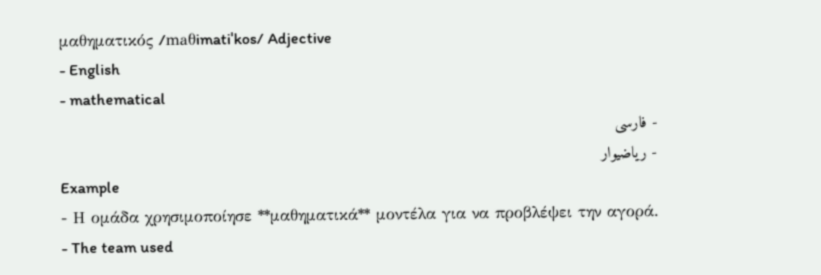μαθηματικός /maθimatiˈkos/ Adjective
- English
- mathematical
- فارسی
- ریاضیوار
Example
- Η ομάδα χρησιμοποίησε **μαθηματικά** μοντέλα για να προβλέψει την αγορά.
- The team used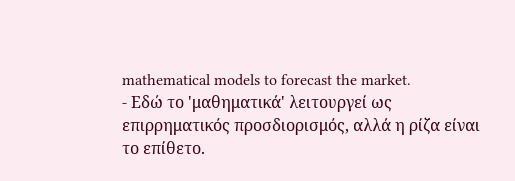mathematical models to forecast the market.
- Εδώ το 'μαθηματικά' λειτουργεί ως επιρρηματικός προσδιορισμός, αλλά η ρίζα είναι το επίθετο.